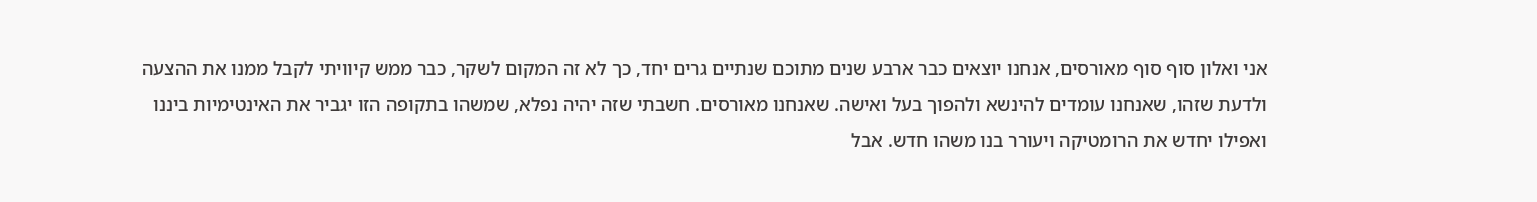אני ואלון סוף סוף מאורסים, אנחנו יוצאים כבר ארבע שנים מתוכם שנתיים גרים יחד, כך לא זה המקום לשקר, כבר ממש קיוויתי לקבל ממנו את ההצעה ולדעת שזהו, שאנחנו עומדים להינשא ולהפוך בעל ואישה. שאנחנו מאורסים. חשבתי שזה יהיה נפלא, שמשהו בתקופה הזו יגביר את האינטימיות ביננו ואפילו יחדש את הרומטיקה ויעורר בנו משהו חדש. אבל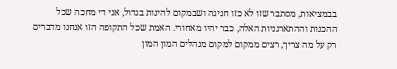בבמציאות, מסתבר שזו לא כזו חגיגה ושבמקום להינות בגדול, אני די מחכה שכל ההכנות וההתארגניות האלה, כבר יהיו מאחורי. האמת שכל התקופה הזו אנחנו מדברים רק על מה צריך, רצים ממקום למקום מנהלים המון המון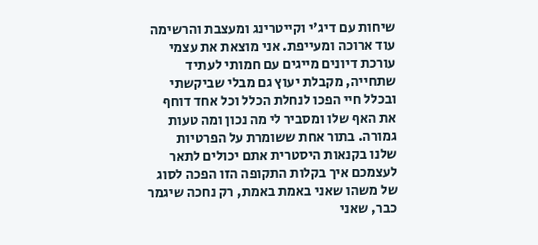שיחות עם דיג'י וקייטרינג ומעצבת והרשימה עוד ארוכה ומעייפת. אני מוצאת את עצמי עורכת דיונים מייגים עם חמותי לעתיד שתחייה, מקבלת יעוץ גם מבלי שביקשתי ובכלל חיי הפכו לנחלת הכלל וכל אחד דוחף את האף שלו ומסביר לי מה נכון ומה טעות גמורה. בתור אחת ששומרת על הפרטיות שלנו בקנאות היסטרית אתם יכולים לתאר לעצמכם איך בקלות התקופה הזו הפכה לסוג של משהו שאני באמת באמת, רק נחכה שיגמר כבר, שאני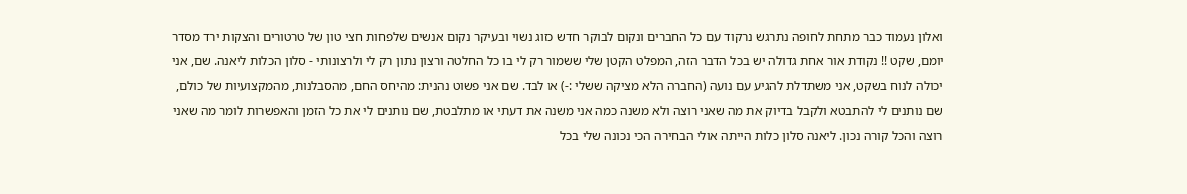ואלון נעמוד כבר מתחת לחופה נתרגש נרקוד עם כל החברים ונקום לבוקר חדש כזוג נשוי ובעיקר נקום אנשים שלפחות חצי טון של טרטורים והצקות ירד מסדר יומם, שקט !! נקודת אור אחת גדולה יש בכל הדבר הזה, המפלט הקטן שלי ששמור רק לי בו כל החלטה ורצון נתון רק לי ולרצונותי - סלון הכלות ליאנה. שם, אני יכולה לנוח בשקט, אני משתדלת להגיע עם נועה (החברה הלא מציקה ששלי :-) או לבד. שם אני פשוט נהנית: מהיחס החם, מהסבלנות, מהמקצועיות של כולם, שם נותנים לי להתבטא ולקבל בדיוק את מה שאני רוצה ולא משנה כמה אני משנה את דעתי או מתלבטת, שם נותנים לי את כל הזמן והאפשרות לומר מה שאני רוצה והכל קורה נכון. ליאנה סלון כלות הייתה אולי הבחירה הכי נכונה שלי בכל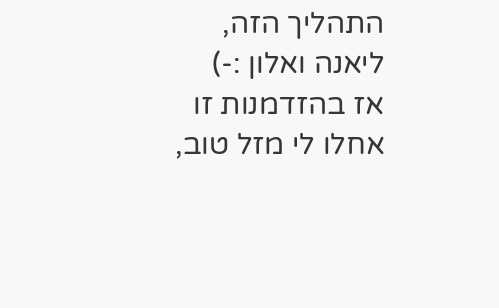התהליך הזה, ליאנה ואלון :-)
אז בהזדמנות זו אחלו לי מזל טוב,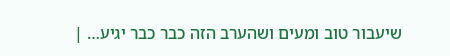שיעבור טוב ומעים ושהערב הזה כבר כבר יגיע… |